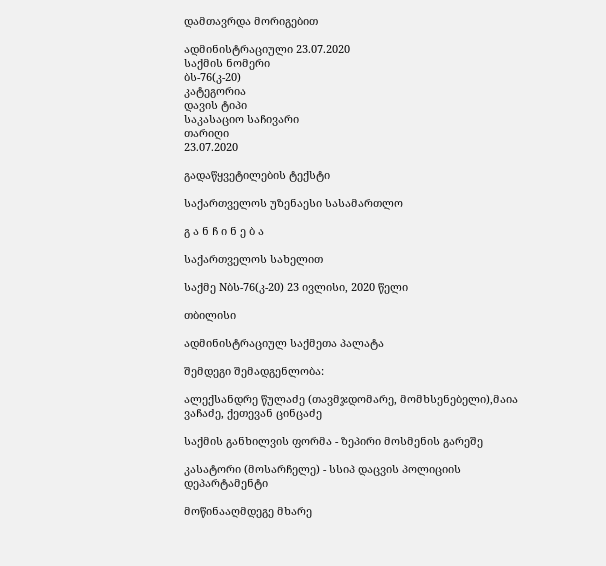დამთავრდა მორიგებით

ადმინისტრაციული 23.07.2020
საქმის ნომერი
ბს-76(კ-20)
კატეგორია
დავის ტიპი
საკასაციო საჩივარი
თარიღი
23.07.2020

გადაწყვეტილების ტექსტი

საქართველოს უზენაესი სასამართლო

გ ა ნ ჩ ი ნ ე ბ ა

საქართველოს სახელით

საქმე Nბს-76(კ-20) 23 ივლისი, 2020 წელი

თბილისი

ადმინისტრაციულ საქმეთა პალატა

შემდეგი შემადგენლობა:

ალექსანდრე წულაძე (თავმჯდომარე, მომხსენებელი),მაია ვაჩაძე, ქეთევან ცინცაძე

საქმის განხილვის ფორმა - ზეპირი მოსმენის გარეშე

კასატორი (მოსარჩელე) - სსიპ დაცვის პოლიციის დეპარტამენტი

მოწინააღმდეგე მხარე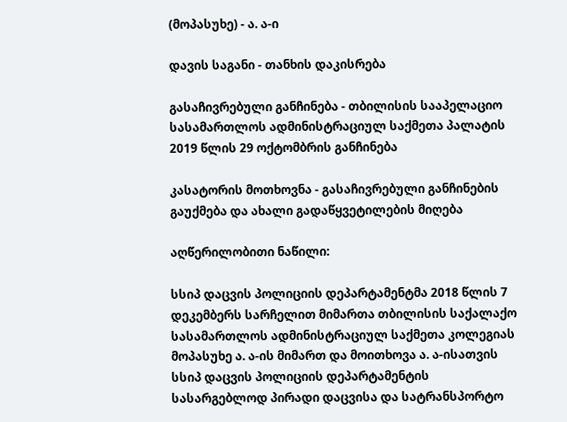(მოპასუხე) - ა. ა-ი

დავის საგანი - თანხის დაკისრება

გასაჩივრებული განჩინება - თბილისის სააპელაციო სასამართლოს ადმინისტრაციულ საქმეთა პალატის 2019 წლის 29 ოქტომბრის განჩინება

კასატორის მოთხოვნა - გასაჩივრებული განჩინების გაუქმება და ახალი გადაწყვეტილების მიღება

აღწერილობითი ნაწილი:

სსიპ დაცვის პოლიციის დეპარტამენტმა 2018 წლის 7 დეკემბერს სარჩელით მიმართა თბილისის საქალაქო სასამართლოს ადმინისტრაციულ საქმეთა კოლეგიას მოპასუხე ა. ა-ის მიმართ და მოითხოვა ა. ა-ისათვის სსიპ დაცვის პოლიციის დეპარტამენტის სასარგებლოდ პირადი დაცვისა და სატრანსპორტო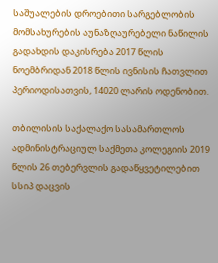საშუალების დროებითი სარგებლობის მომსახურების აუნაზღაურებელი ნაწილის გადახდის დაკისრება 2017 წლის ნოემბრიდან 2018 წლის ივნისის ჩათვლით პერიოდისათვის, 14020 ლარის ოდენობით.

თბილისის საქალაქო სასამართლოს ადმინისტრაციულ საქმეთა კოლეგიის 2019 წლის 26 თებერვლის გადაწყვეტილებით სსიპ დაცვის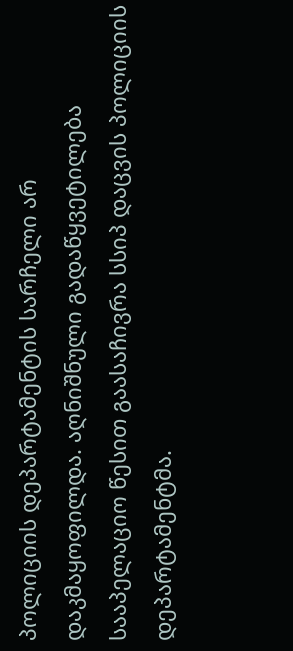პოლიციის დეპარტამენტის სარჩელი არ დაკმაყოფილდა. აღნიშნული გადაწყვეტილება სააპელაციო წესით გაასაჩივრა სსიპ დაცვის პოლიციის დეპარტამენტმა.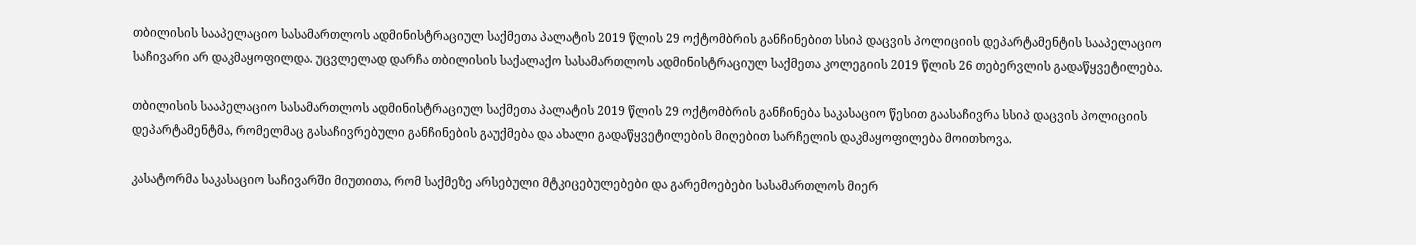თბილისის სააპელაციო სასამართლოს ადმინისტრაციულ საქმეთა პალატის 2019 წლის 29 ოქტომბრის განჩინებით სსიპ დაცვის პოლიციის დეპარტამენტის სააპელაციო საჩივარი არ დაკმაყოფილდა. უცვლელად დარჩა თბილისის საქალაქო სასამართლოს ადმინისტრაციულ საქმეთა კოლეგიის 2019 წლის 26 თებერვლის გადაწყვეტილება.

თბილისის სააპელაციო სასამართლოს ადმინისტრაციულ საქმეთა პალატის 2019 წლის 29 ოქტომბრის განჩინება საკასაციო წესით გაასაჩივრა სსიპ დაცვის პოლიციის დეპარტამენტმა, რომელმაც გასაჩივრებული განჩინების გაუქმება და ახალი გადაწყვეტილების მიღებით სარჩელის დაკმაყოფილება მოითხოვა.

კასატორმა საკასაციო საჩივარში მიუთითა, რომ საქმეზე არსებული მტკიცებულებები და გარემოებები სასამართლოს მიერ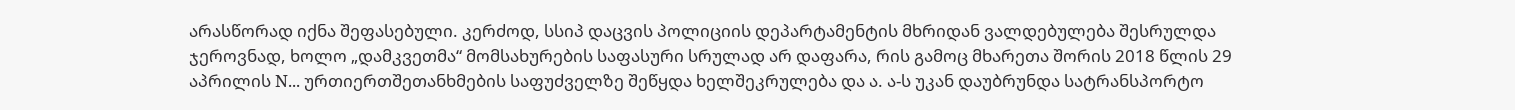არასწორად იქნა შეფასებული. კერძოდ, სსიპ დაცვის პოლიციის დეპარტამენტის მხრიდან ვალდებულება შესრულდა ჯეროვნად, ხოლო „დამკვეთმა“ მომსახურების საფასური სრულად არ დაფარა, რის გამოც მხარეთა შორის 2018 წლის 29 აპრილის N... ურთიერთშეთანხმების საფუძველზე შეწყდა ხელშეკრულება და ა. ა-ს უკან დაუბრუნდა სატრანსპორტო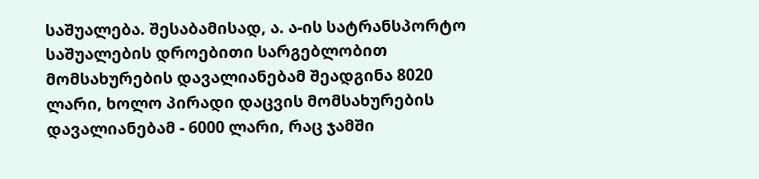საშუალება. შესაბამისად, ა. ა-ის სატრანსპორტო საშუალების დროებითი სარგებლობით მომსახურების დავალიანებამ შეადგინა 8020 ლარი, ხოლო პირადი დაცვის მომსახურების დავალიანებამ - 6000 ლარი, რაც ჯამში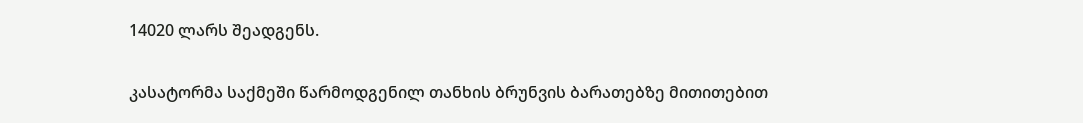14020 ლარს შეადგენს.

კასატორმა საქმეში წარმოდგენილ თანხის ბრუნვის ბარათებზე მითითებით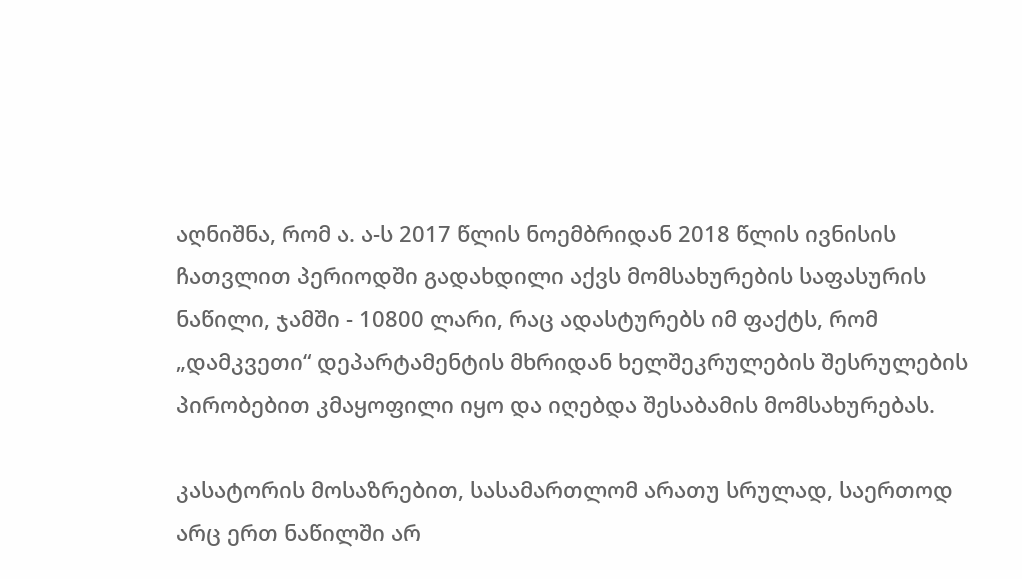აღნიშნა, რომ ა. ა-ს 2017 წლის ნოემბრიდან 2018 წლის ივნისის ჩათვლით პერიოდში გადახდილი აქვს მომსახურების საფასურის ნაწილი, ჯამში - 10800 ლარი, რაც ადასტურებს იმ ფაქტს, რომ „დამკვეთი“ დეპარტამენტის მხრიდან ხელშეკრულების შესრულების პირობებით კმაყოფილი იყო და იღებდა შესაბამის მომსახურებას.

კასატორის მოსაზრებით, სასამართლომ არათუ სრულად, საერთოდ არც ერთ ნაწილში არ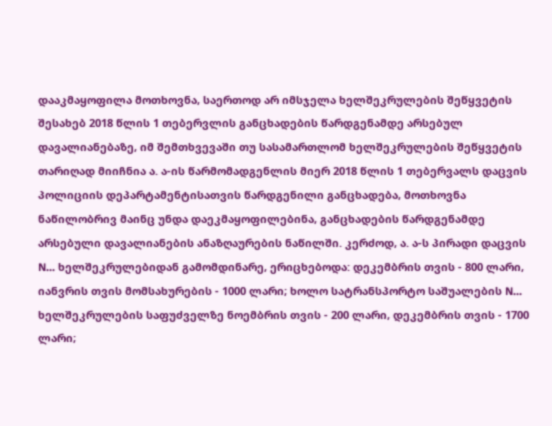დააკმაყოფილა მოთხოვნა, საერთოდ არ იმსჯელა ხელშეკრულების შეწყვეტის შესახებ 2018 წლის 1 თებერვლის განცხადების წარდგენამდე არსებულ დავალიანებაზე, იმ შემთხვევაში თუ სასამართლომ ხელშეკრულების შეწყვეტის თარიღად მიიჩნია ა. ა-ის წარმომადგენლის მიერ 2018 წლის 1 თებერვალს დაცვის პოლიციის დეპარტამენტისათვის წარდგენილი განცხადება, მოთხოვნა ნაწილობრივ მაინც უნდა დაეკმაყოფილებინა, განცხადების წარდგენამდე არსებული დავალიანების ანაზღაურების ნაწილში. კერძოდ, ა. ა-ს პირადი დაცვის N... ხელშეკრულებიდან გამომდინარე, ერიცხებოდა: დეკემბრის თვის - 800 ლარი, იანვრის თვის მომსახურების - 1000 ლარი; ხოლო სატრანსპორტო საშუალების N... ხელშეკრულების საფუძველზე ნოემბრის თვის - 200 ლარი, დეკემბრის თვის - 1700 ლარი;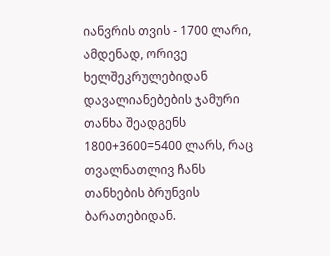იანვრის თვის - 1700 ლარი, ამდენად, ორივე ხელშეკრულებიდან დავალიანებების ჯამური თანხა შეადგენს 1800+3600=5400 ლარს, რაც თვალნათლივ ჩანს თანხების ბრუნვის ბარათებიდან.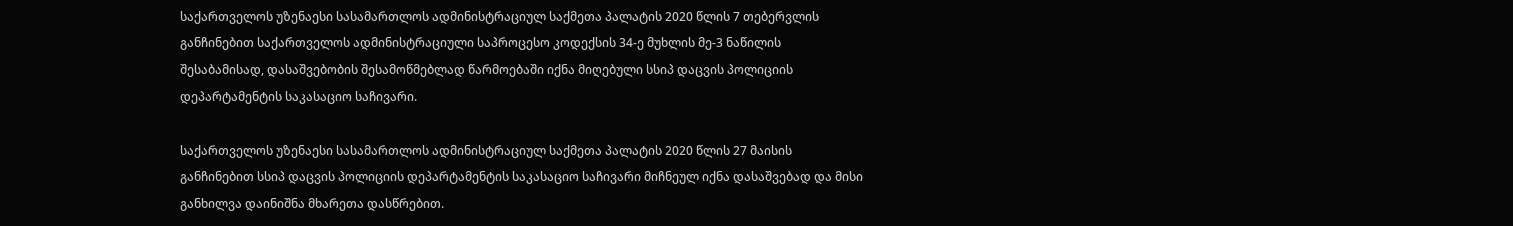საქართველოს უზენაესი სასამართლოს ადმინისტრაციულ საქმეთა პალატის 2020 წლის 7 თებერვლის განჩინებით საქართველოს ადმინისტრაციული საპროცესო კოდექსის 34-ე მუხლის მე-3 ნაწილის შესაბამისად, დასაშვებობის შესამოწმებლად წარმოებაში იქნა მიღებული სსიპ დაცვის პოლიციის დეპარტამენტის საკასაციო საჩივარი.

საქართველოს უზენაესი სასამართლოს ადმინისტრაციულ საქმეთა პალატის 2020 წლის 27 მაისის განჩინებით სსიპ დაცვის პოლიციის დეპარტამენტის საკასაციო საჩივარი მიჩნეულ იქნა დასაშვებად და მისი განხილვა დაინიშნა მხარეთა დასწრებით.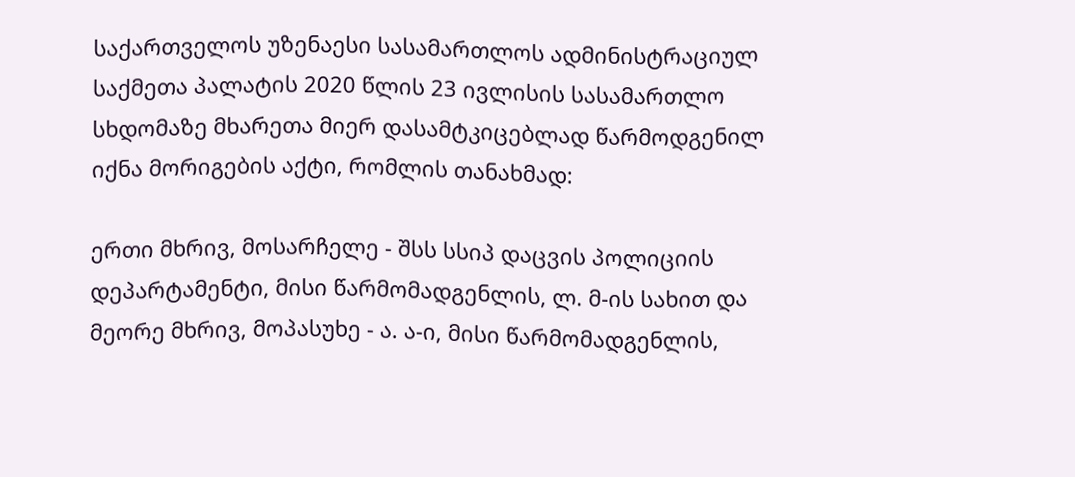საქართველოს უზენაესი სასამართლოს ადმინისტრაციულ საქმეთა პალატის 2020 წლის 23 ივლისის სასამართლო სხდომაზე მხარეთა მიერ დასამტკიცებლად წარმოდგენილ იქნა მორიგების აქტი, რომლის თანახმად:

ერთი მხრივ, მოსარჩელე - შსს სსიპ დაცვის პოლიციის დეპარტამენტი, მისი წარმომადგენლის, ლ. მ-ის სახით და მეორე მხრივ, მოპასუხე - ა. ა-ი, მისი წარმომადგენლის,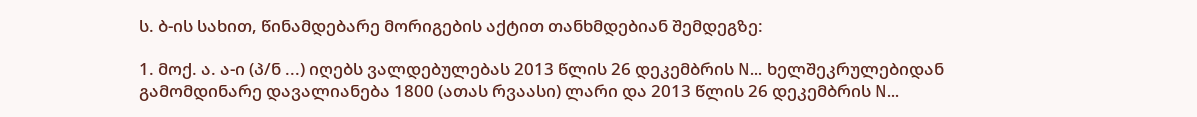ს. ბ-ის სახით, წინამდებარე მორიგების აქტით თანხმდებიან შემდეგზე:

1. მოქ. ა. ა-ი (პ/ნ ...) იღებს ვალდებულებას 2013 წლის 26 დეკემბრის N... ხელშეკრულებიდან გამომდინარე დავალიანება 1800 (ათას რვაასი) ლარი და 2013 წლის 26 დეკემბრის N...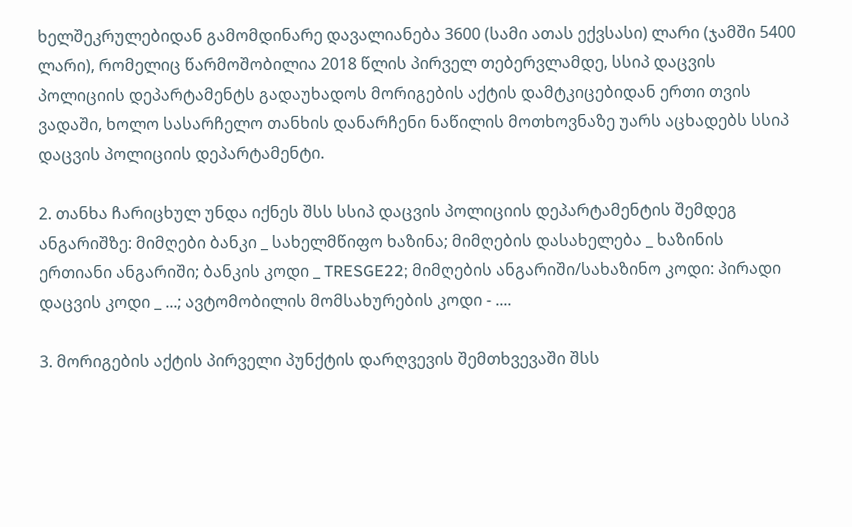ხელშეკრულებიდან გამომდინარე დავალიანება 3600 (სამი ათას ექვსასი) ლარი (ჯამში 5400 ლარი), რომელიც წარმოშობილია 2018 წლის პირველ თებერვლამდე, სსიპ დაცვის პოლიციის დეპარტამენტს გადაუხადოს მორიგების აქტის დამტკიცებიდან ერთი თვის ვადაში, ხოლო სასარჩელო თანხის დანარჩენი ნაწილის მოთხოვნაზე უარს აცხადებს სსიპ დაცვის პოლიციის დეპარტამენტი.

2. თანხა ჩარიცხულ უნდა იქნეს შსს სსიპ დაცვის პოლიციის დეპარტამენტის შემდეგ ანგარიშზე: მიმღები ბანკი _ სახელმწიფო ხაზინა; მიმღების დასახელება _ ხაზინის ერთიანი ანგარიში; ბანკის კოდი _ TRESGE22; მიმღების ანგარიში/სახაზინო კოდი: პირადი დაცვის კოდი _ ...; ავტომობილის მომსახურების კოდი - ....

3. მორიგების აქტის პირველი პუნქტის დარღვევის შემთხვევაში შსს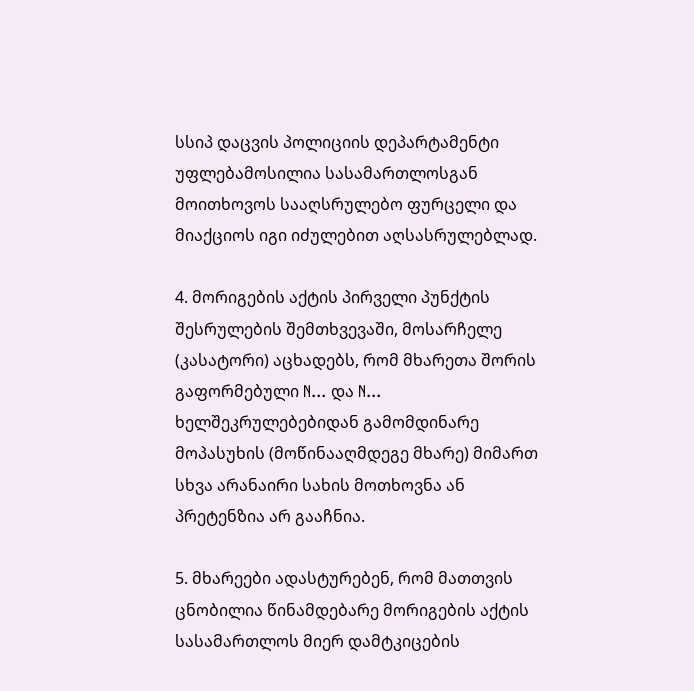სსიპ დაცვის პოლიციის დეპარტამენტი უფლებამოსილია სასამართლოსგან მოითხოვოს სააღსრულებო ფურცელი და მიაქციოს იგი იძულებით აღსასრულებლად.

4. მორიგების აქტის პირველი პუნქტის შესრულების შემთხვევაში, მოსარჩელე (კასატორი) აცხადებს, რომ მხარეთა შორის გაფორმებული N... და N... ხელშეკრულებებიდან გამომდინარე მოპასუხის (მოწინააღმდეგე მხარე) მიმართ სხვა არანაირი სახის მოთხოვნა ან პრეტენზია არ გააჩნია.

5. მხარეები ადასტურებენ, რომ მათთვის ცნობილია წინამდებარე მორიგების აქტის სასამართლოს მიერ დამტკიცების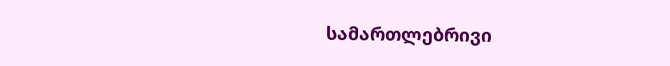სამართლებრივი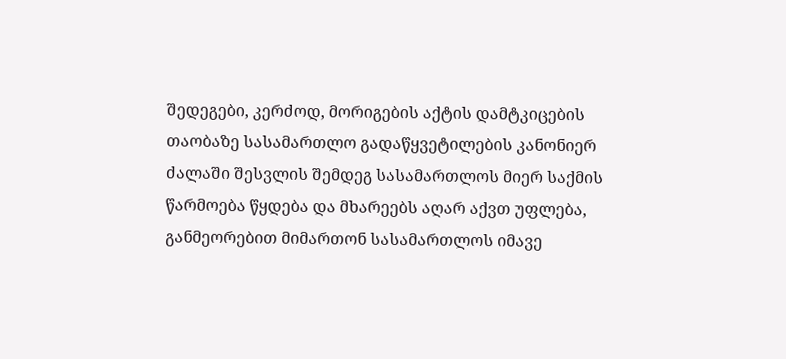შედეგები, კერძოდ, მორიგების აქტის დამტკიცების თაობაზე სასამართლო გადაწყვეტილების კანონიერ ძალაში შესვლის შემდეგ სასამართლოს მიერ საქმის წარმოება წყდება და მხარეებს აღარ აქვთ უფლება, განმეორებით მიმართონ სასამართლოს იმავე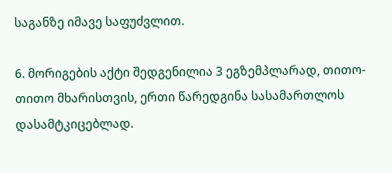საგანზე იმავე საფუძვლით.

6. მორიგების აქტი შედგენილია 3 ეგზემპლარად, თითო-თითო მხარისთვის, ერთი წარედგინა სასამართლოს დასამტკიცებლად.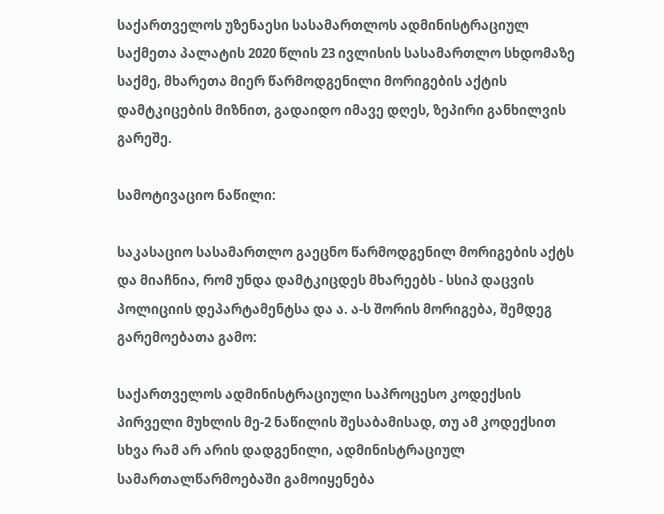საქართველოს უზენაესი სასამართლოს ადმინისტრაციულ საქმეთა პალატის 2020 წლის 23 ივლისის სასამართლო სხდომაზე საქმე, მხარეთა მიერ წარმოდგენილი მორიგების აქტის დამტკიცების მიზნით, გადაიდო იმავე დღეს, ზეპირი განხილვის გარეშე.

სამოტივაციო ნაწილი:

საკასაციო სასამართლო გაეცნო წარმოდგენილ მორიგების აქტს და მიაჩნია, რომ უნდა დამტკიცდეს მხარეებს - სსიპ დაცვის პოლიციის დეპარტამენტსა და ა. ა-ს შორის მორიგება, შემდეგ გარემოებათა გამო:

საქართველოს ადმინისტრაციული საპროცესო კოდექსის პირველი მუხლის მე-2 ნაწილის შესაბამისად, თუ ამ კოდექსით სხვა რამ არ არის დადგენილი, ადმინისტრაციულ სამართალწარმოებაში გამოიყენება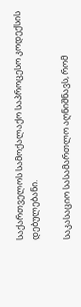საქართველოს სამოქალაქო საპროცესო კოდექსის დებულებანი.

საკასაციო სასამართლო აღნიშნავს, რომ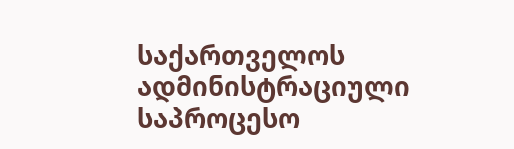საქართველოს ადმინისტრაციული საპროცესო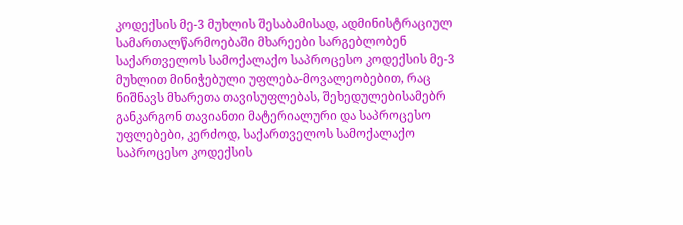კოდექსის მე-3 მუხლის შესაბამისად, ადმინისტრაციულ სამართალწარმოებაში მხარეები სარგებლობენ საქართველოს სამოქალაქო საპროცესო კოდექსის მე-3 მუხლით მინიჭებული უფლება-მოვალეობებით, რაც ნიშნავს მხარეთა თავისუფლებას, შეხედულებისამებრ განკარგონ თავიანთი მატერიალური და საპროცესო უფლებები, კერძოდ, საქართველოს სამოქალაქო საპროცესო კოდექსის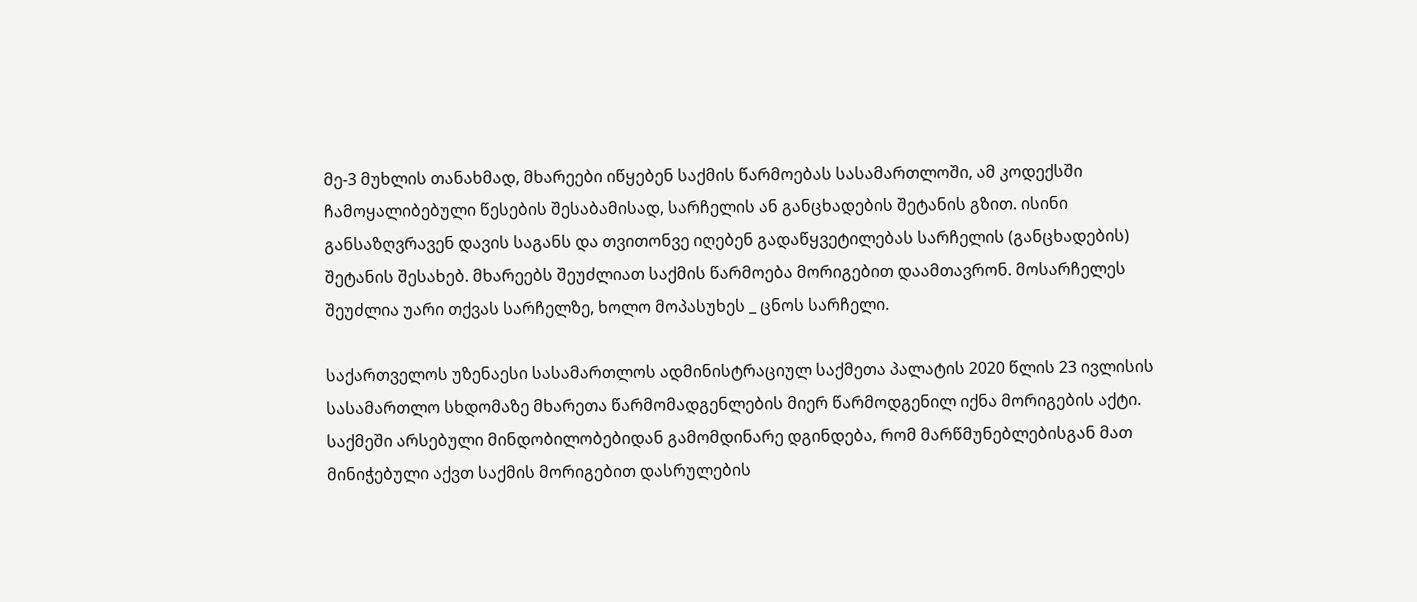მე-3 მუხლის თანახმად, მხარეები იწყებენ საქმის წარმოებას სასამართლოში, ამ კოდექსში ჩამოყალიბებული წესების შესაბამისად, სარჩელის ან განცხადების შეტანის გზით. ისინი განსაზღვრავენ დავის საგანს და თვითონვე იღებენ გადაწყვეტილებას სარჩელის (განცხადების) შეტანის შესახებ. მხარეებს შეუძლიათ საქმის წარმოება მორიგებით დაამთავრონ. მოსარჩელეს შეუძლია უარი თქვას სარჩელზე, ხოლო მოპასუხეს _ ცნოს სარჩელი.

საქართველოს უზენაესი სასამართლოს ადმინისტრაციულ საქმეთა პალატის 2020 წლის 23 ივლისის სასამართლო სხდომაზე მხარეთა წარმომადგენლების მიერ წარმოდგენილ იქნა მორიგების აქტი. საქმეში არსებული მინდობილობებიდან გამომდინარე დგინდება, რომ მარწმუნებლებისგან მათ მინიჭებული აქვთ საქმის მორიგებით დასრულების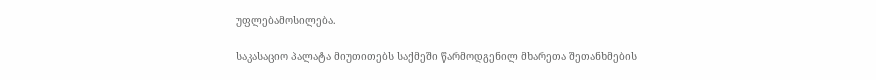უფლებამოსილება.

საკასაციო პალატა მიუთითებს საქმეში წარმოდგენილ მხარეთა შეთანხმების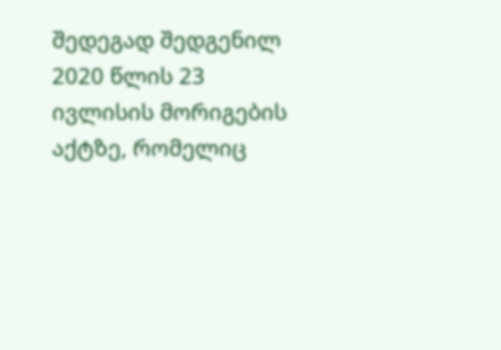შედეგად შედგენილ 2020 წლის 23 ივლისის მორიგების აქტზე, რომელიც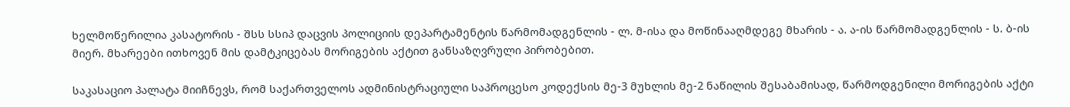ხელმოწერილია კასატორის - შსს სსიპ დაცვის პოლიციის დეპარტამენტის წარმომადგენლის - ლ. მ-ისა და მოწინააღმდეგე მხარის - ა. ა-ის წარმომადგენლის - ს. ბ-ის მიერ. მხარეები ითხოვენ მის დამტკიცებას მორიგების აქტით განსაზღვრული პირობებით.

საკასაციო პალატა მიიჩნევს, რომ საქართველოს ადმინისტრაციული საპროცესო კოდექსის მე-3 მუხლის მე-2 ნაწილის შესაბამისად, წარმოდგენილი მორიგების აქტი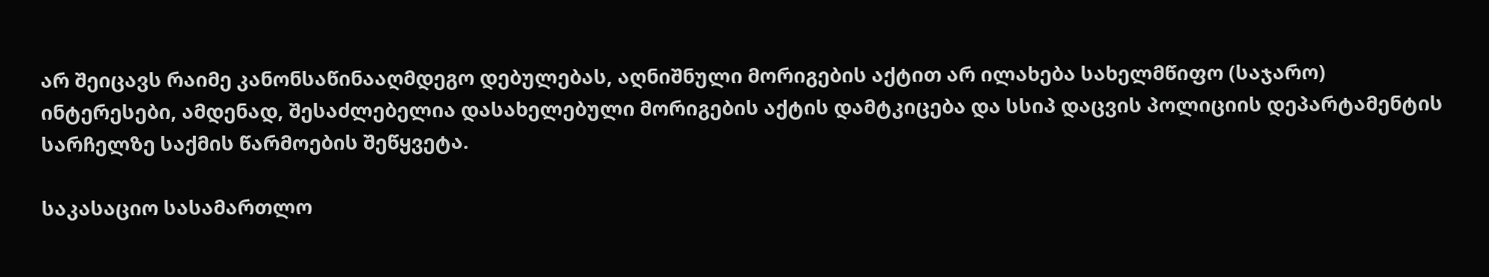არ შეიცავს რაიმე კანონსაწინააღმდეგო დებულებას, აღნიშნული მორიგების აქტით არ ილახება სახელმწიფო (საჯარო) ინტერესები, ამდენად, შესაძლებელია დასახელებული მორიგების აქტის დამტკიცება და სსიპ დაცვის პოლიციის დეპარტამენტის სარჩელზე საქმის წარმოების შეწყვეტა.

საკასაციო სასამართლო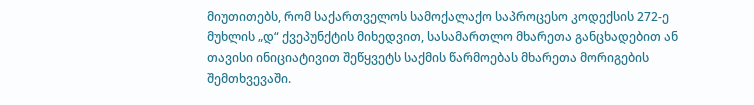მიუთითებს, რომ საქართველოს სამოქალაქო საპროცესო კოდექსის 272-ე მუხლის „დ“ ქვეპუნქტის მიხედვით, სასამართლო მხარეთა განცხადებით ან თავისი ინიციატივით შეწყვეტს საქმის წარმოებას მხარეთა მორიგების შემთხვევაში.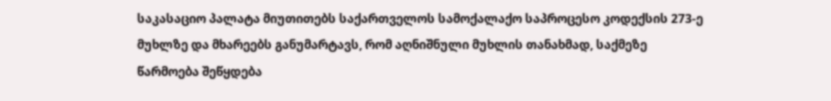საკასაციო პალატა მიუთითებს საქართველოს სამოქალაქო საპროცესო კოდექსის 273-ე მუხლზე და მხარეებს განუმარტავს, რომ აღნიშნული მუხლის თანახმად, საქმეზე წარმოება შეწყდება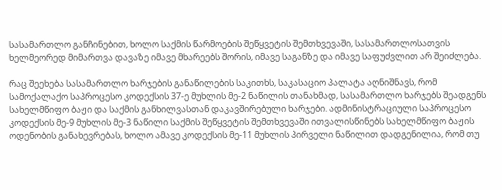სასამართლო განჩინებით, ხოლო საქმის წარმოების შეწყვეტის შემთხვევაში, სასამართლოსათვის ხელმეორედ მიმართვა დავაზე იმავე მხარეებს შორის, იმავე საგანზე და იმავე საფუძვლით არ შეიძლება.

რაც შეეხება სასამართლო ხარჯების განაწილების საკითხს, საკასაციო პალატა აღნიშნავს, რომ სამოქალაქო საპროცესო კოდექსის 37-ე მუხლის მე-2 ნაწილის თანახმად, სასამართლო ხარჯებს შეადგენს სახელმწიფო ბაჟი და საქმის განხილვასთან დაკავშირებული ხარჯები. ადმინისტრაციული საპროცესო კოდექსის მე-9 მუხლის მე-3 ნაწილი საქმის შეწყვეტის შემთხვევაში ითვალისწინებს სახელმწიფო ბაჟის ოდენობის განახევრებას, ხოლო ამავე კოდექსის მე-11 მუხლის პირველი ნაწილით დადგენილია, რომ თუ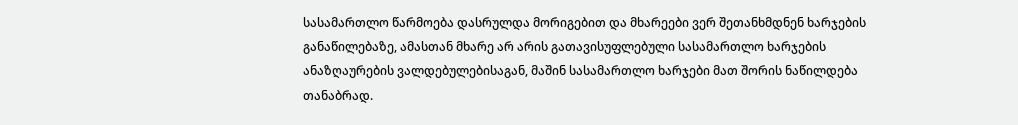სასამართლო წარმოება დასრულდა მორიგებით და მხარეები ვერ შეთანხმდნენ ხარჯების განაწილებაზე, ამასთან მხარე არ არის გათავისუფლებული სასამართლო ხარჯების ანაზღაურების ვალდებულებისაგან, მაშინ სასამართლო ხარჯები მათ შორის ნაწილდება თანაბრად.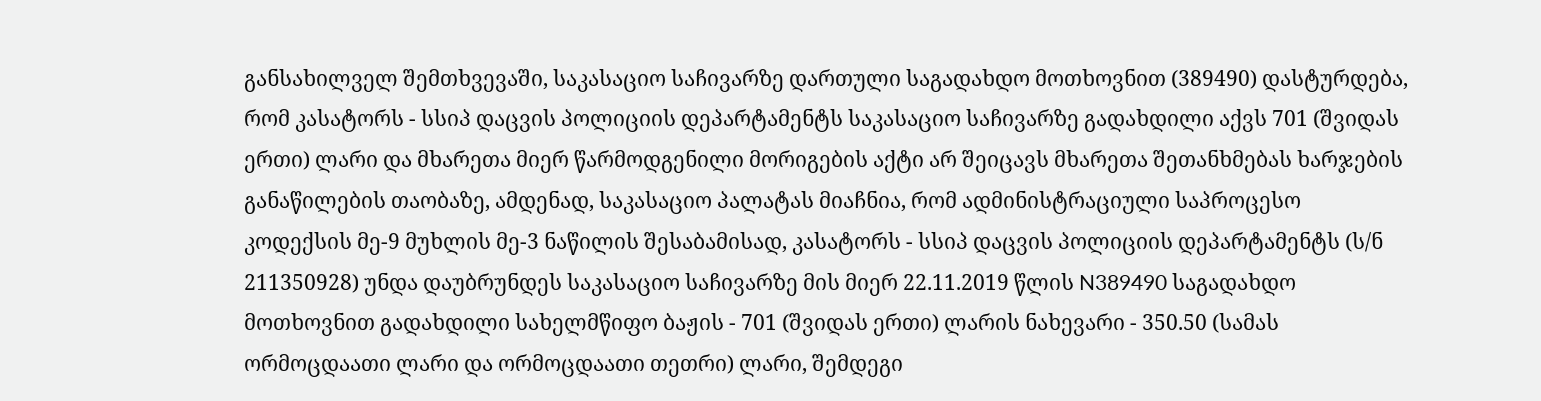განსახილველ შემთხვევაში, საკასაციო საჩივარზე დართული საგადახდო მოთხოვნით (389490) დასტურდება, რომ კასატორს - სსიპ დაცვის პოლიციის დეპარტამენტს საკასაციო საჩივარზე გადახდილი აქვს 701 (შვიდას ერთი) ლარი და მხარეთა მიერ წარმოდგენილი მორიგების აქტი არ შეიცავს მხარეთა შეთანხმებას ხარჯების განაწილების თაობაზე, ამდენად, საკასაციო პალატას მიაჩნია, რომ ადმინისტრაციული საპროცესო კოდექსის მე-9 მუხლის მე-3 ნაწილის შესაბამისად, კასატორს - სსიპ დაცვის პოლიციის დეპარტამენტს (ს/ნ 211350928) უნდა დაუბრუნდეს საკასაციო საჩივარზე მის მიერ 22.11.2019 წლის N389490 საგადახდო მოთხოვნით გადახდილი სახელმწიფო ბაჟის - 701 (შვიდას ერთი) ლარის ნახევარი - 350.50 (სამას ორმოცდაათი ლარი და ორმოცდაათი თეთრი) ლარი, შემდეგი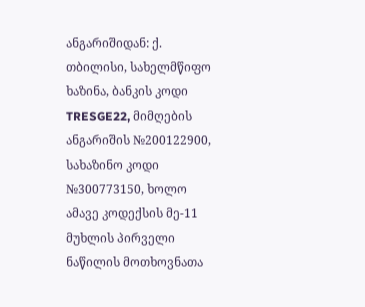ანგარიშიდან: ქ. თბილისი, სახელმწიფო ხაზინა, ბანკის კოდი TRESGE22, მიმღების ანგარიშის №200122900, სახაზინო კოდი №300773150, ხოლო ამავე კოდექსის მე-11 მუხლის პირველი ნაწილის მოთხოვნათა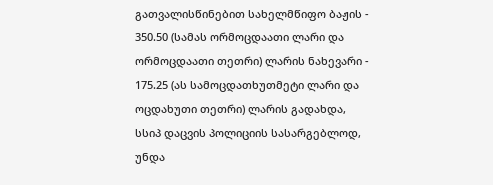გათვალისწინებით სახელმწიფო ბაჟის - 350.50 (სამას ორმოცდაათი ლარი და ორმოცდაათი თეთრი) ლარის ნახევარი - 175.25 (ას სამოცდათხუთმეტი ლარი და ოცდახუთი თეთრი) ლარის გადახდა, სსიპ დაცვის პოლიციის სასარგებლოდ, უნდა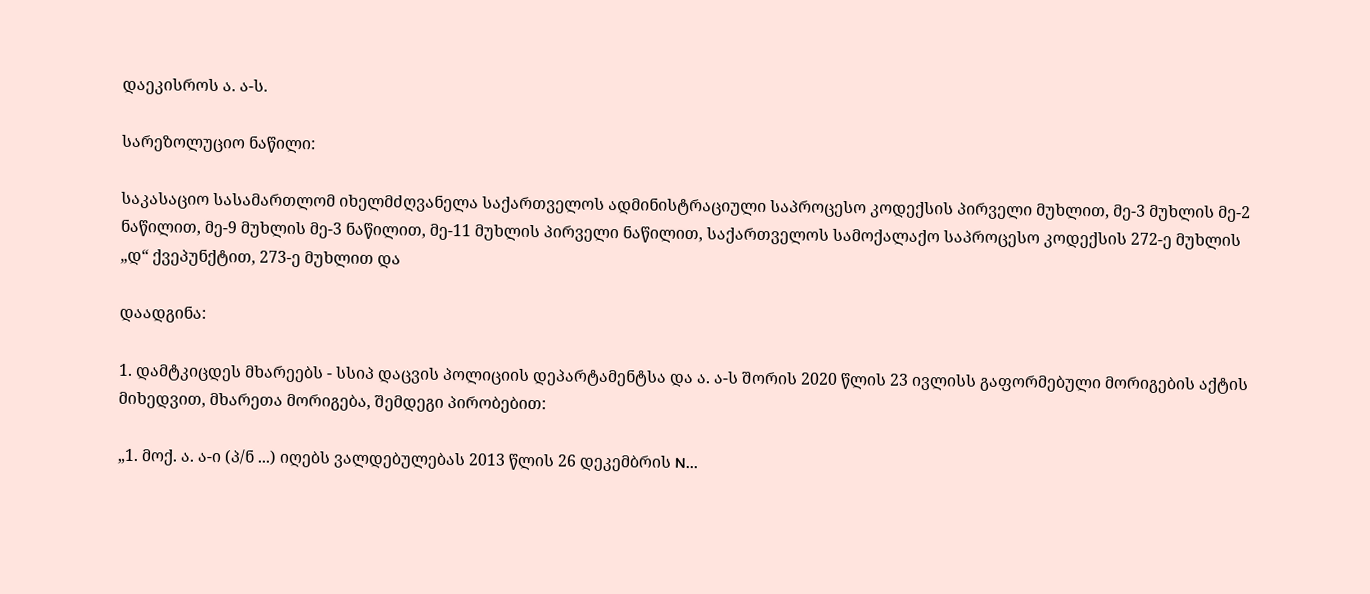დაეკისროს ა. ა-ს.

სარეზოლუციო ნაწილი:

საკასაციო სასამართლომ იხელმძღვანელა საქართველოს ადმინისტრაციული საპროცესო კოდექსის პირველი მუხლით, მე-3 მუხლის მე-2 ნაწილით, მე-9 მუხლის მე-3 ნაწილით, მე-11 მუხლის პირველი ნაწილით, საქართველოს სამოქალაქო საპროცესო კოდექსის 272-ე მუხლის „დ“ ქვეპუნქტით, 273-ე მუხლით და

დაადგინა:

1. დამტკიცდეს მხარეებს - სსიპ დაცვის პოლიციის დეპარტამენტსა და ა. ა-ს შორის 2020 წლის 23 ივლისს გაფორმებული მორიგების აქტის მიხედვით, მხარეთა მორიგება, შემდეგი პირობებით:

„1. მოქ. ა. ა-ი (პ/ნ ...) იღებს ვალდებულებას 2013 წლის 26 დეკემბრის N...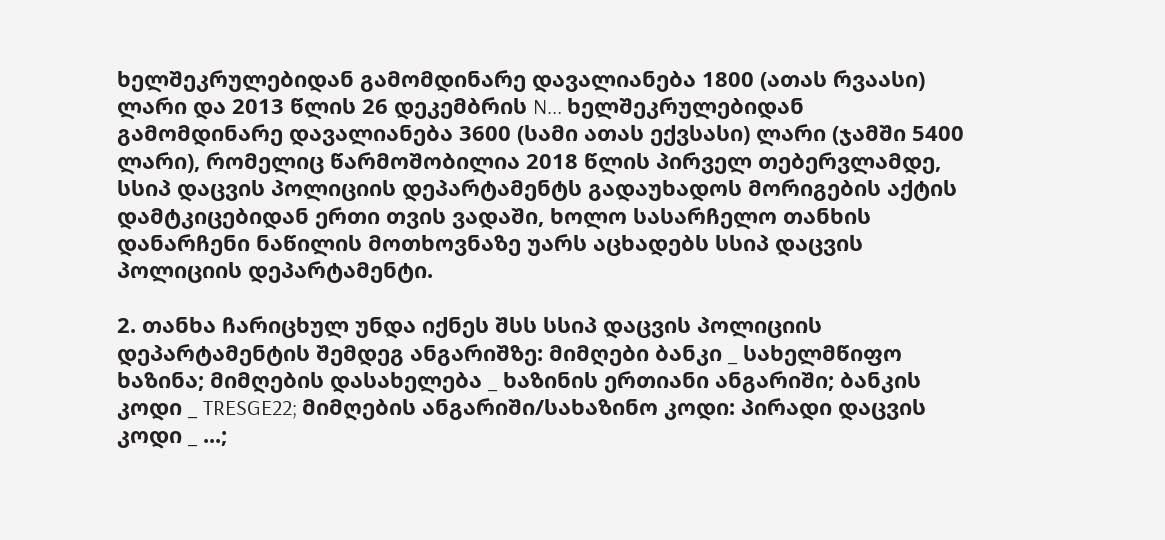ხელშეკრულებიდან გამომდინარე დავალიანება 1800 (ათას რვაასი) ლარი და 2013 წლის 26 დეკემბრის N... ხელშეკრულებიდან გამომდინარე დავალიანება 3600 (სამი ათას ექვსასი) ლარი (ჯამში 5400 ლარი), რომელიც წარმოშობილია 2018 წლის პირველ თებერვლამდე, სსიპ დაცვის პოლიციის დეპარტამენტს გადაუხადოს მორიგების აქტის დამტკიცებიდან ერთი თვის ვადაში, ხოლო სასარჩელო თანხის დანარჩენი ნაწილის მოთხოვნაზე უარს აცხადებს სსიპ დაცვის პოლიციის დეპარტამენტი.

2. თანხა ჩარიცხულ უნდა იქნეს შსს სსიპ დაცვის პოლიციის დეპარტამენტის შემდეგ ანგარიშზე: მიმღები ბანკი _ სახელმწიფო ხაზინა; მიმღების დასახელება _ ხაზინის ერთიანი ანგარიში; ბანკის კოდი _ TRESGE22; მიმღების ანგარიში/სახაზინო კოდი: პირადი დაცვის კოდი _ ...;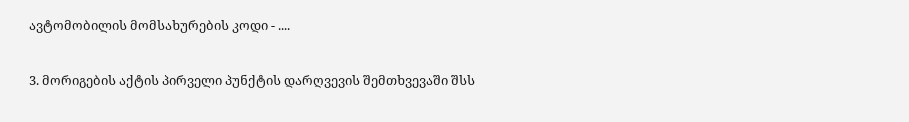ავტომობილის მომსახურების კოდი - ....

3. მორიგების აქტის პირველი პუნქტის დარღვევის შემთხვევაში შსს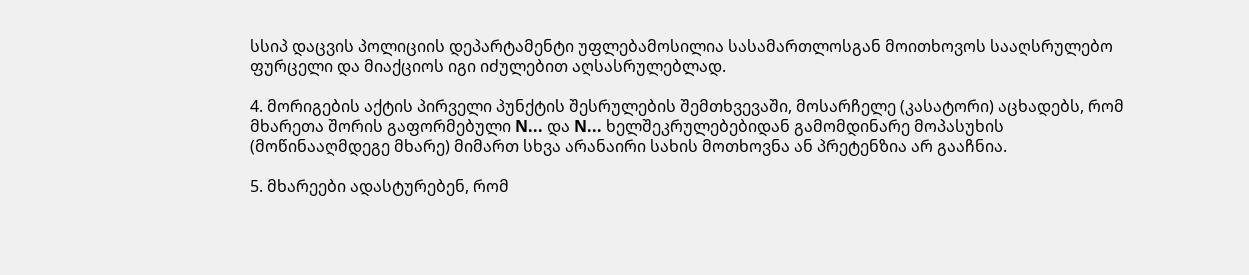სსიპ დაცვის პოლიციის დეპარტამენტი უფლებამოსილია სასამართლოსგან მოითხოვოს სააღსრულებო ფურცელი და მიაქციოს იგი იძულებით აღსასრულებლად.

4. მორიგების აქტის პირველი პუნქტის შესრულების შემთხვევაში, მოსარჩელე (კასატორი) აცხადებს, რომ მხარეთა შორის გაფორმებული N... და N... ხელშეკრულებებიდან გამომდინარე მოპასუხის (მოწინააღმდეგე მხარე) მიმართ სხვა არანაირი სახის მოთხოვნა ან პრეტენზია არ გააჩნია.

5. მხარეები ადასტურებენ, რომ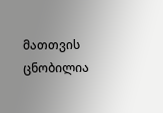მათთვის ცნობილია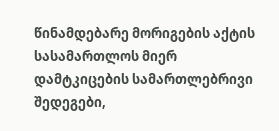წინამდებარე მორიგების აქტის სასამართლოს მიერ დამტკიცების სამართლებრივი შედეგები,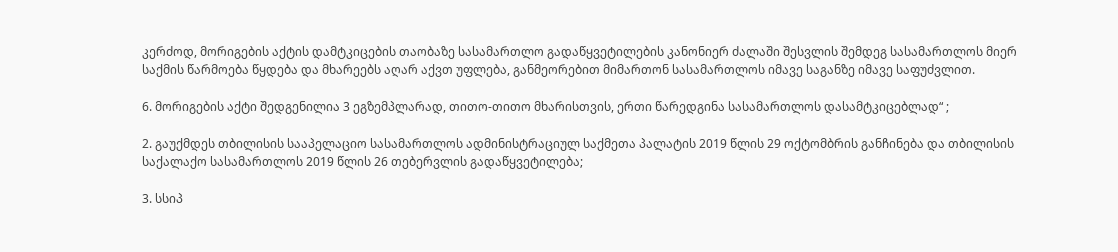კერძოდ, მორიგების აქტის დამტკიცების თაობაზე სასამართლო გადაწყვეტილების კანონიერ ძალაში შესვლის შემდეგ სასამართლოს მიერ საქმის წარმოება წყდება და მხარეებს აღარ აქვთ უფლება, განმეორებით მიმართონ სასამართლოს იმავე საგანზე იმავე საფუძვლით.

6. მორიგების აქტი შედგენილია 3 ეგზემპლარად, თითო-თითო მხარისთვის, ერთი წარედგინა სასამართლოს დასამტკიცებლად“ ;

2. გაუქმდეს თბილისის სააპელაციო სასამართლოს ადმინისტრაციულ საქმეთა პალატის 2019 წლის 29 ოქტომბრის განჩინება და თბილისის საქალაქო სასამართლოს 2019 წლის 26 თებერვლის გადაწყვეტილება;

3. სსიპ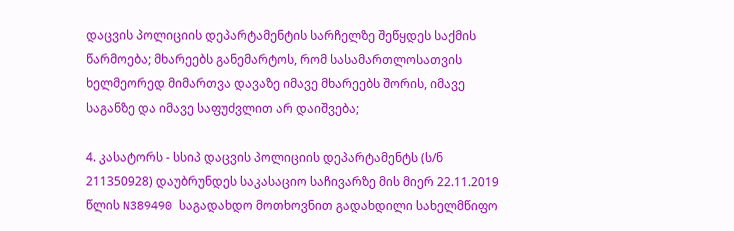დაცვის პოლიციის დეპარტამენტის სარჩელზე შეწყდეს საქმის წარმოება; მხარეებს განემარტოს, რომ სასამართლოსათვის ხელმეორედ მიმართვა დავაზე იმავე მხარეებს შორის, იმავე საგანზე და იმავე საფუძვლით არ დაიშვება;

4. კასატორს - სსიპ დაცვის პოლიციის დეპარტამენტს (ს/ნ 211350928) დაუბრუნდეს საკასაციო საჩივარზე მის მიერ 22.11.2019 წლის N389490 საგადახდო მოთხოვნით გადახდილი სახელმწიფო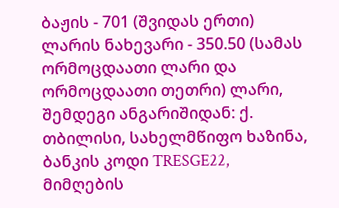ბაჟის - 701 (შვიდას ერთი) ლარის ნახევარი - 350.50 (სამას ორმოცდაათი ლარი და ორმოცდაათი თეთრი) ლარი, შემდეგი ანგარიშიდან: ქ. თბილისი, სახელმწიფო ხაზინა, ბანკის კოდი TRESGE22, მიმღების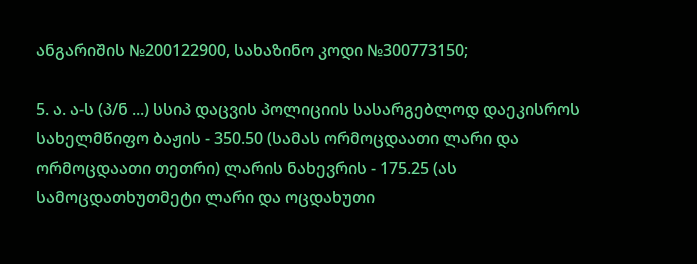ანგარიშის №200122900, სახაზინო კოდი №300773150;

5. ა. ა-ს (პ/ნ ...) სსიპ დაცვის პოლიციის სასარგებლოდ დაეკისროს სახელმწიფო ბაჟის - 350.50 (სამას ორმოცდაათი ლარი და ორმოცდაათი თეთრი) ლარის ნახევრის - 175.25 (ას სამოცდათხუთმეტი ლარი და ოცდახუთი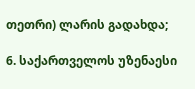თეთრი) ლარის გადახდა;

6. საქართველოს უზენაესი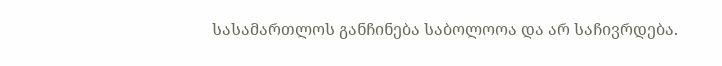სასამართლოს განჩინება საბოლოოა და არ საჩივრდება.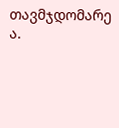თავმჯდომარე ა.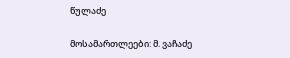წულაძე

მოსამართლეები: მ. ვაჩაძე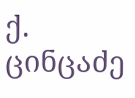ქ. ცინცაძე